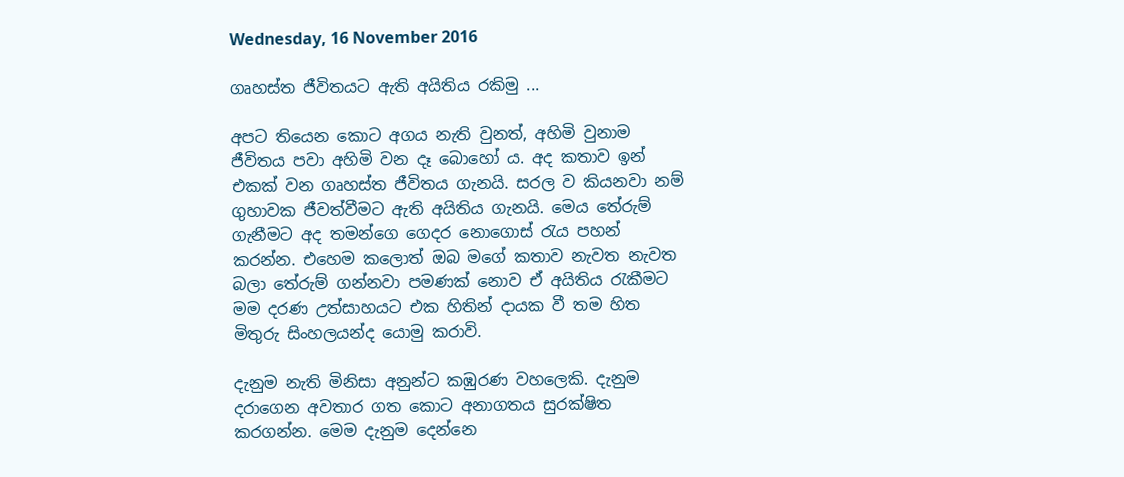Wednesday, 16 November 2016

ගෘහස්ත ජීවිතයට ඇති අයිතිය රකිමු ...

අපට තියෙන කොට අගය නැති වුනත්, අහිමි වුනාම ජීවිතය පවා අහිමි වන දෑ බොහෝ ය. අද කතාව ඉන් එකක් වන ගෘහස්ත ජීවිතය ගැනයි. සරල ව කියනවා නම් ගුහාවක ජීවත්වීමට ඇති අයිතිය ගැනයි. මෙය තේරුම් ගැනීමට අද තමන්ගෙ ගෙදර නොගොස් රැය පහන් කරන්න. එහෙම කලොත් ඔබ මගේ කතාව නැවත නැවත බලා තේරුම් ගන්නවා පමණක් නොව ඒ අයිතිය රැකීමට මම දරණ උත්සාහයට එක හිතින් දායක වී තම හිත මිතුරු සිංහලයන්ද යොමු කරාවි.

දැනුම නැති මිනිසා අනුන්ට කඹුරණ වහලෙකි. දැනුම දරාගෙන අවතාර ගත කොට අනාගතය සුරක්ෂිත කරගන්න. මෙම දැනුම දෙන්නෙ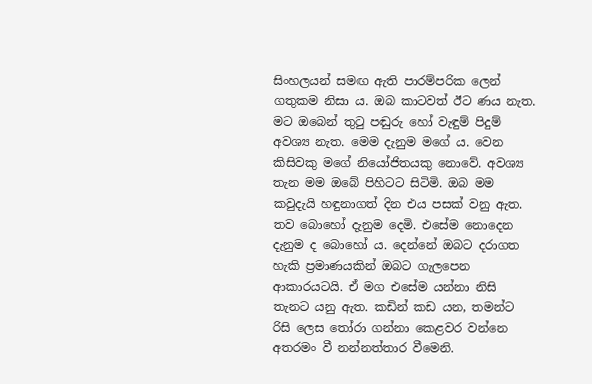සිංහලයන් සමඟ ඇති පාරම්පරික ලෙන් ගතුකම නිසා ය. ඔබ කාටවත් ඊට ණය නැත. මට ඔබෙන් තුටු පඬුරු හෝ වැඳුම් පිදුම් අවශ්‍ය නැත. මෙම දැනුම මගේ ය. වෙන කිසිවකු මගේ නියෝජිතයකු නොවේ. අවශ්‍ය තැන මම ඔබේ පිහිටට සිටිමි. ඔබ මම කවුදැයි හඳුනාගත් දින එය පසක් වනු ඇත. තව බොහෝ දැනුම දෙමි. එසේම නොදෙන දැනුම ද බොහෝ ය. දෙන්නේ ඔබට දරාගත හැකි ප්‍රමාණයකින් ඔබට ගැලපෙන ආකාරයටයි. ඒ මග එසේම යන්නා නිසි තැනට යනු ඇත. කඩින් කඩ යන, තමන්ට රිසි ලෙස තෝරා ගන්නා කෙළවර වන්නෙ අතරමං වී නන්නත්තාර වීමෙනි.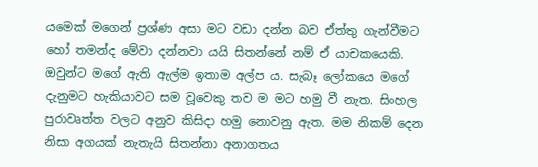යමෙක් මගෙන් ප්‍රශ්ණ අසා මට වඩා දන්න බව ඒත්තු ගැන්වීමට හෝ තමන්ද මේවා දන්නවා යයි සිතන්නේ නම් ඒ යාචකයෙකි. ඔවුන්ට මගේ ඇති ඇල්ම ඉතාම අල්ප ය. සැබෑ ලෝකයෙ මගේ දැනුමට හැකියාවට සම වූවෙකු තව ම මට හමු වී නැත. සිංහල  පුරාවෘත්ත වලට අනුව කිසිදා හමු නොවනු ඇත. මම නිකම් දෙන නිසා අගයක් නැතැයි සිතන්නා අනාගතය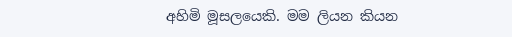අහිමි මූසලයෙකි. මම ලියන කියන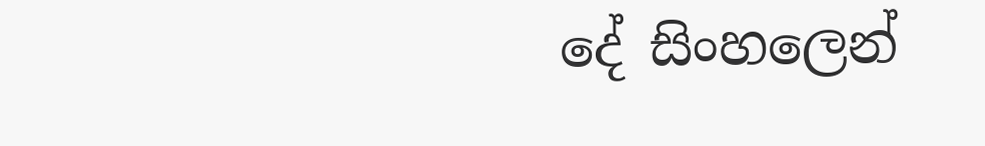දේ සිංහලෙන්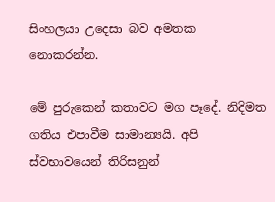සිංහලයා උදෙසා බව අමතක නොකරන්න.

මේ පුරුකෙන් කතාවට මග පෑදේ. නිදිමත ගතිය එපාවීම සාමාන්‍යයි. අපි ස්වභාවයෙන් තිරිසනුන්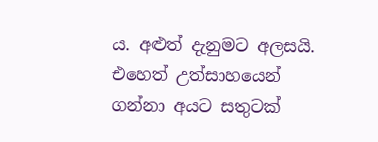ය. අළුත් දැනුමට අලසයි. එහෙත් උත්සාහයෙන් ගන්නා අයට සතුටක්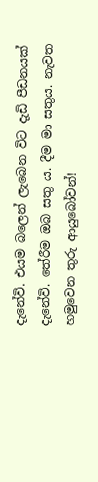දැනේවි. එයම බලෙන් ලැබෙන විට දැඩි පීඩනයක් දැනේවි. තේරීම ඔබ සතු ය. දීම මා සතුය. නැවත හමුවෙන තුරු ආයුබෝවන්!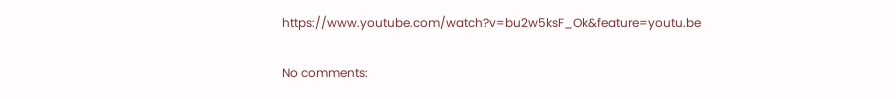https://www.youtube.com/watch?v=bu2w5ksF_Ok&feature=youtu.be

No comments: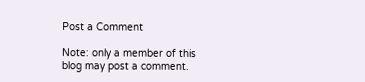Post a Comment

Note: only a member of this blog may post a comment.